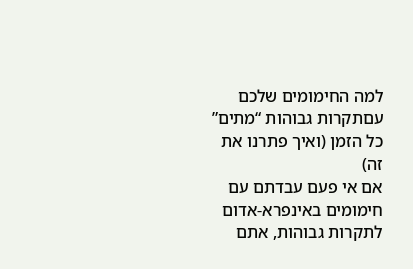למה החימומים שלכם עםתקרות גבוהות “מתים” כל הזמן (ואיך פתרנו את זה)
אם אי פעם עבדתם עם חימומים באינפרא-אדום לתקרות גבוהות, אתם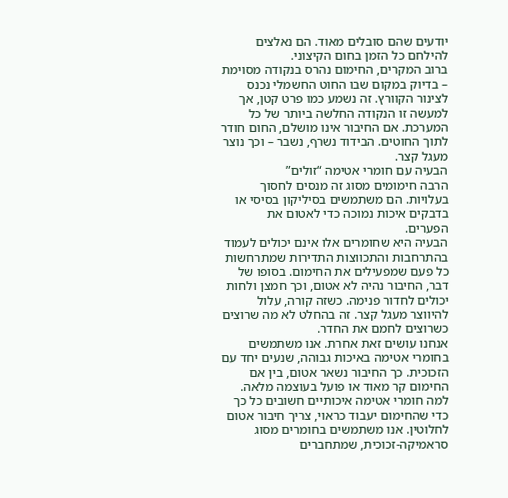יודעים שהם סובלים מאוד. הם נאלצים להילחם כל הזמן בחום הקיצוני.
ברוב המקרים, החימום נהרס בנקודה מסוימת – בדיוק במקום שבו החוט החשמלי נכנס לצינור הקוורץ. זה נשמע כמו פרט קטן, אך למעשה זו הנקודה החלשה ביותר של כל המערכת. אם החיבור אינו מושלם, החום חודר לתוך החוטים. הבידוד נשרף, נשבר – וכך נוצר מעגל קצר.
הבעיה עם חומרי אטימה “זולים”
הרבה חימומים מסוג זה מנסים לחסוך בעלויות. הם משתמשים בסיליקון בסיסי או בדבקים איכות נמוכה כדי לאטום את הפערים.
הבעיה היא שחומרים אלו אינם יכולים לעמוד בהתרחבות והתכווצות התדירות שמתרחשות כל פעם שמפעילים את החימום. בסופו של דבר, החיבור נהיה לא אטום, וכך חמצן ולחות יכולים לחדור פנימה. כשזה קורה, עלול להיווצר מעגל קצר. זה בהחלט לא מה שרוצים כשרוצים לחמם את החדר.
אנחנו עושים זאת אחרת. אנו משתמשים בחומרי אטימה באיכות גבוהה, שנעים יחד עם הזכוכית. כך החיבור נשאר אטום, בין אם החימום קר מאוד או פועל בעוצמה מלאה.
למה חומרי אטימה איכותיים חשובים כל כך
כדי שהחימום יעבוד כראוי, צריך חיבור אטום לחלוטין. אנו משתמשים בחומרים מסוג סראמיקה-זכוכית, שמתחברים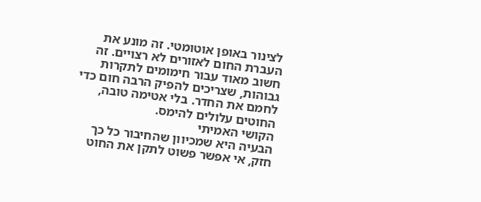לצינור באופן אוטומטי. זה מונע את העברת החום לאזורים לא רצויים. זה חשוב מאוד עבור חימומים לתקרות גבוהות, שצריכים להפיק הרבה חום כדי לחמם את החדר. בלי אטימה טובה, החוטים עלולים להימס.
הקושי האמיתי
הבעיה היא שמכיוון שהחיבור כל כך חזק, אי אפשר פשוט לתקן את החוט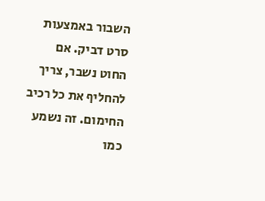השבור באמצעות סרט דביק. אם החוט נשבר, צריך להחליף את כל רכיב החימום. זה נשמע כמו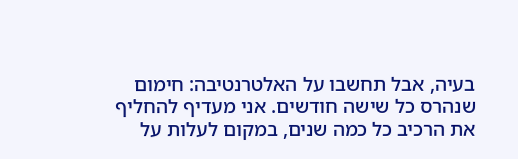בעיה, אבל תחשבו על האלטרנטיבה: חימום שנהרס כל שישה חודשים. אני מעדיף להחליף את הרכיב כל כמה שנים, במקום לעלות על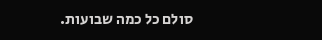סולם כל כמה שבועות.